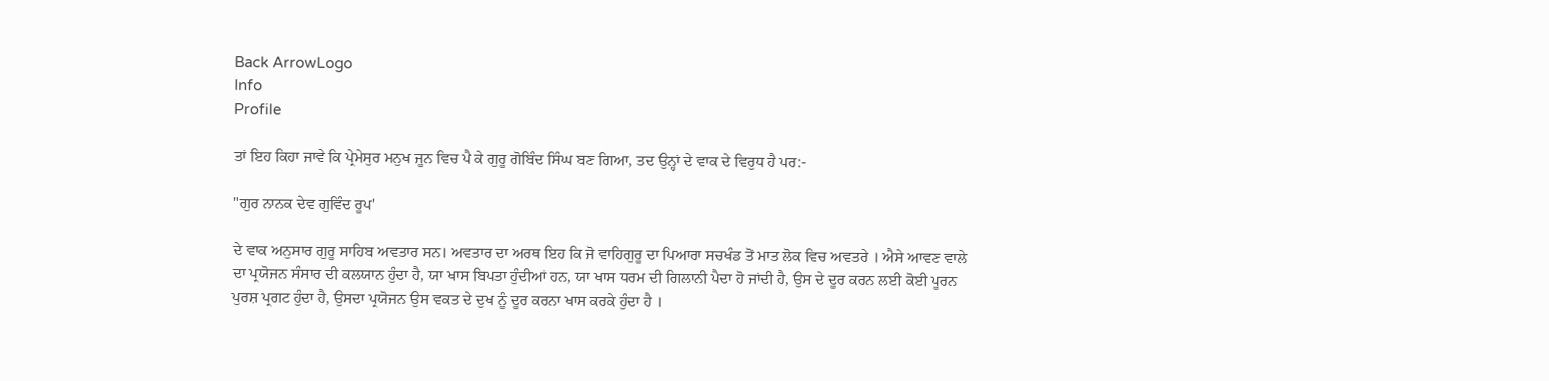Back ArrowLogo
Info
Profile

ਤਾਂ ਇਹ ਕਿਹਾ ਜਾਵੇ ਕਿ ਪ੍ਰੇਮੇਸੁਰ ਮਨੁਖ ਜੂਨ ਵਿਚ ਪੈ ਕੇ ਗੁਰੂ ਗੋਬਿੰਦ ਸਿੰਘ ਬਣ ਗਿਆ, ਤਦ ਉਨ੍ਹਾਂ ਦੇ ਵਾਕ ਦੇ ਵਿਰੁਧ ਹੈ ਪਰ:-

"ਗੁਰ ਨਾਨਕ ਦੇਵ ਗੁਵਿੰਦ ਰੂਪ'

ਦੇ ਵਾਕ ਅਨੁਸਾਰ ਗੁਰੂ ਸਾਹਿਬ ਅਵਤਾਰ ਸਨ। ਅਵਤਾਰ ਦਾ ਅਰਥ ਇਹ ਕਿ ਜੋ ਵਾਹਿਗੁਰੂ ਦਾ ਪਿਆਰਾ ਸਚਖੰਡ ਤੋਂ ਮਾਤ ਲੋਕ ਵਿਚ ਅਵਤਰੇ । ਐਸੇ ਆਵਣ ਵਾਲੇ ਦਾ ਪ੍ਰਯੋਜਨ ਸੰਸਾਰ ਦੀ ਕਲਯਾਨ ਹੁੰਦਾ ਹੈ, ਯਾ ਖਾਸ ਬਿਪਤਾ ਹੁੰਦੀਆਂ ਹਨ, ਯਾ ਖਾਸ ਧਰਮ ਦੀ ਗਿਲਾਨੀ ਪੈਦਾ ਹੋ ਜਾਂਦੀ ਹੈ, ਉਸ ਦੇ ਦੂਰ ਕਰਨ ਲਈ ਕੋਈ ਪੂਰਨ ਪੁਰਸ਼ ਪ੍ਰਗਟ ਹੁੰਦਾ ਹੈ, ਉਸਦਾ ਪ੍ਰਯੋਜਨ ਉਸ ਵਕਤ ਦੇ ਦੁਖ ਨੂੰ ਦੂਰ ਕਰਨਾ ਖਾਸ ਕਰਕੇ ਹੁੰਦਾ ਹੈ ।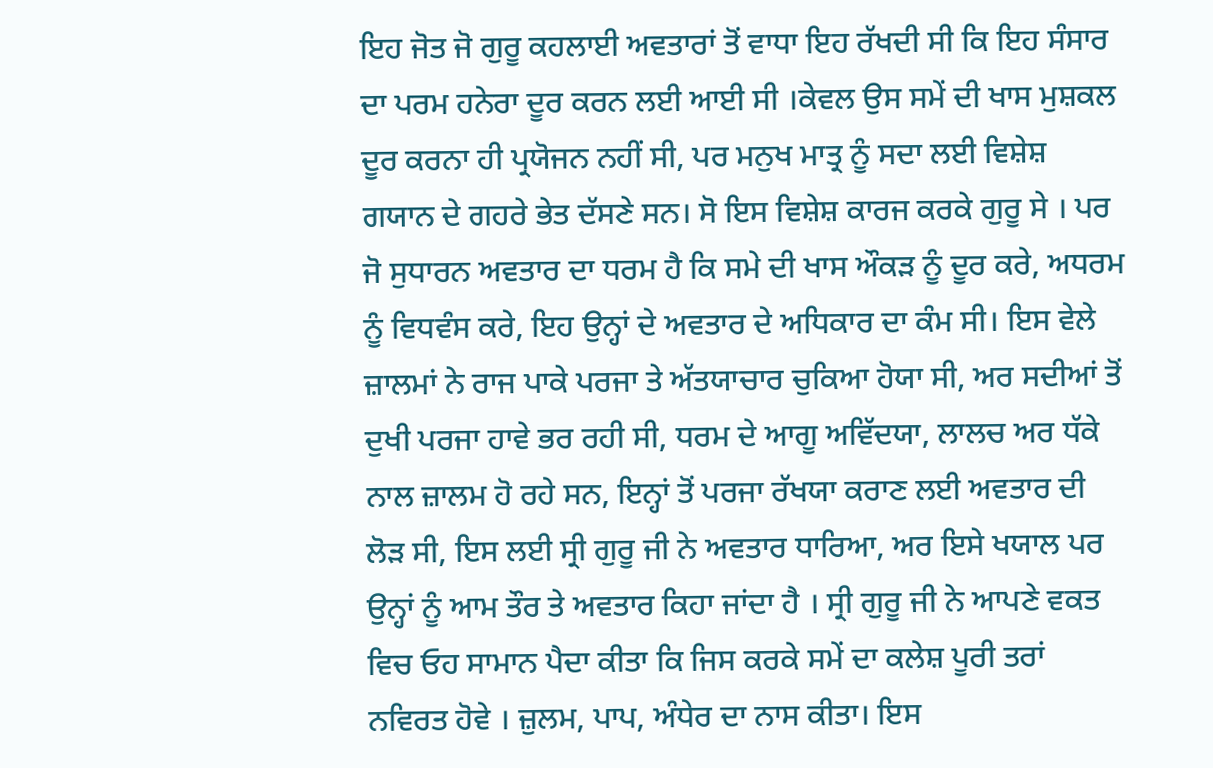ਇਹ ਜੋਤ ਜੋ ਗੁਰੂ ਕਹਲਾਈ ਅਵਤਾਰਾਂ ਤੋਂ ਵਾਧਾ ਇਹ ਰੱਖਦੀ ਸੀ ਕਿ ਇਹ ਸੰਸਾਰ ਦਾ ਪਰਮ ਹਨੇਰਾ ਦੂਰ ਕਰਨ ਲਈ ਆਈ ਸੀ ।ਕੇਵਲ ਉਸ ਸਮੇਂ ਦੀ ਖਾਸ ਮੁਸ਼ਕਲ ਦੂਰ ਕਰਨਾ ਹੀ ਪ੍ਰਯੋਜਨ ਨਹੀਂ ਸੀ, ਪਰ ਮਨੁਖ ਮਾਤ੍ਰ ਨੂੰ ਸਦਾ ਲਈ ਵਿਸ਼ੇਸ਼ ਗਯਾਨ ਦੇ ਗਹਰੇ ਭੇਤ ਦੱਸਣੇ ਸਨ। ਸੋ ਇਸ ਵਿਸ਼ੇਸ਼ ਕਾਰਜ ਕਰਕੇ ਗੁਰੂ ਸੇ । ਪਰ ਜੋ ਸੁਧਾਰਨ ਅਵਤਾਰ ਦਾ ਧਰਮ ਹੈ ਕਿ ਸਮੇ ਦੀ ਖਾਸ ਔਕੜ ਨੂੰ ਦੂਰ ਕਰੇ, ਅਧਰਮ ਨੂੰ ਵਿਧਵੰਸ ਕਰੇ, ਇਹ ਉਨ੍ਹਾਂ ਦੇ ਅਵਤਾਰ ਦੇ ਅਧਿਕਾਰ ਦਾ ਕੰਮ ਸੀ। ਇਸ ਵੇਲੇ ਜ਼ਾਲਮਾਂ ਨੇ ਰਾਜ ਪਾਕੇ ਪਰਜਾ ਤੇ ਅੱਤਯਾਚਾਰ ਚੁਕਿਆ ਹੋਯਾ ਸੀ, ਅਰ ਸਦੀਆਂ ਤੋਂ ਦੁਖੀ ਪਰਜਾ ਹਾਵੇ ਭਰ ਰਹੀ ਸੀ, ਧਰਮ ਦੇ ਆਗੂ ਅਵਿੱਦਯਾ, ਲਾਲਚ ਅਰ ਧੱਕੇ ਨਾਲ ਜ਼ਾਲਮ ਹੋ ਰਹੇ ਸਨ, ਇਨ੍ਹਾਂ ਤੋਂ ਪਰਜਾ ਰੱਖਯਾ ਕਰਾਣ ਲਈ ਅਵਤਾਰ ਦੀ ਲੋੜ ਸੀ, ਇਸ ਲਈ ਸ੍ਰੀ ਗੁਰੂ ਜੀ ਨੇ ਅਵਤਾਰ ਧਾਰਿਆ, ਅਰ ਇਸੇ ਖਯਾਲ ਪਰ ਉਨ੍ਹਾਂ ਨੂੰ ਆਮ ਤੌਰ ਤੇ ਅਵਤਾਰ ਕਿਹਾ ਜਾਂਦਾ ਹੈ । ਸ੍ਰੀ ਗੁਰੂ ਜੀ ਨੇ ਆਪਣੇ ਵਕਤ ਵਿਚ ਓਹ ਸਾਮਾਨ ਪੈਦਾ ਕੀਤਾ ਕਿ ਜਿਸ ਕਰਕੇ ਸਮੇਂ ਦਾ ਕਲੇਸ਼ ਪੂਰੀ ਤਰਾਂ ਨਵਿਰਤ ਹੋਵੇ । ਜ਼ੁਲਮ, ਪਾਪ, ਅੰਧੇਰ ਦਾ ਨਾਸ ਕੀਤਾ। ਇਸ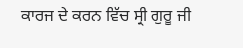ਕਾਰਜ ਦੇ ਕਰਨ ਵਿੱਚ ਸ੍ਰੀ ਗੁਰੂ ਜੀ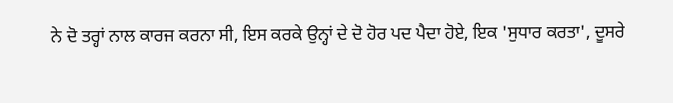ਨੇ ਦੋ ਤਰ੍ਹਾਂ ਨਾਲ ਕਾਰਜ ਕਰਨਾ ਸੀ, ਇਸ ਕਰਕੇ ਉਨ੍ਹਾਂ ਦੇ ਦੋ ਹੋਰ ਪਦ ਪੈਦਾ ਹੋਏ, ਇਕ 'ਸੁਧਾਰ ਕਰਤਾ', ਦੂਸਰੇ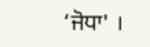‘ਜੋਧਾ' ।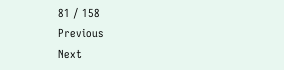81 / 158
Previous
Next